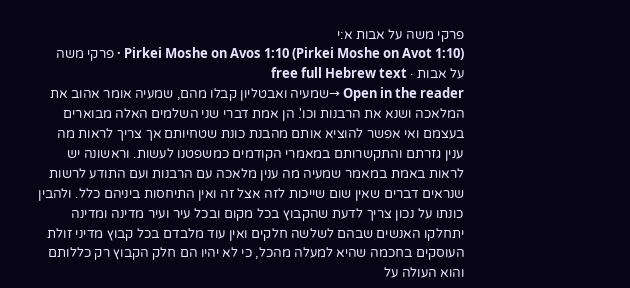פרקי משה על אבות א:י
Pirkei Moshe on Avos 1:10 (Pirkei Moshe on Avot 1:10) · פרקי משה על אבות · free full Hebrew text
Open in the reader →שמעיה ואבטליון קבלו מהם, שמעיה אומר אהוב את המלאכה ושנא את הרבנות וכו'. הן אמת דברי שני השלמים האלה מבוארים בעצמם ואי אפשר להוציא אותם מהבנת כונת שטחיותם אך צריך לראות מה ענין גזרתם והתקשרותם במאמרי הקודמים כמשפטנו לעשות. וראשונה יש לראות באמת במאמר שמעיה מה ענין מלאכה עם הרבנות ועם התודע לרשות שנראים דברים שאין שום שייכות לזה אצל זה ואין התיחסות ביניהם כלל. ולהבין כונתו על נכון צריך לדעת שהקבוץ בכל מקום ובכל עיר ועיר מדינה ומדינה יתחלקו האנשים שבהם לשלשה חלקים ואין עוד מלבדם בכל קבוץ מדיני זולת העוסקים בחכמה שהיא למעלה מהכל, כי לא יהיו הם חלק הקבוץ רק כללותם והוא העולה על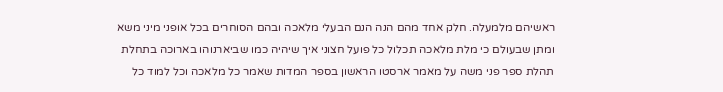ראשיהם מלמעלה. חלק אחד מהם הנה הנם הבעלי מלאכה ובהם הסוחרים בכל אופני מיני משא ומתן שבעולם כי מלת מלאכה תכלול כל פועל חצוני איך שיהיה כמו שביארנוהו בארוכה בתחלת תהלת ספר פני משה על מאמר ארסטו הראשון בספר המדות שאמר כל מלאכה וכל למוד כל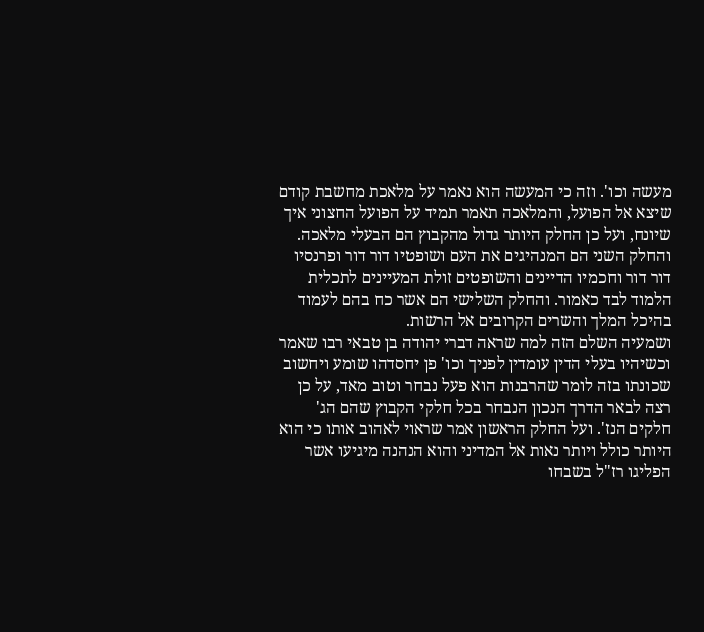מעשה וכו'. וזה כי המעשה הוא נאמר על מלאכת מחשבת קודם שיצא אל הפועל, והמלאכה תאמר תמיד על הפועל החצוני איך שיונח, ועל כן החלק היותר גדול מהקבוץ הם הבעלי מלאכה. והחלק השני הם המנהיגים את העם ושופטיו דור דור ופרנסיו דור דור וחכמיו הדיינים והשופטים זולת המעיינים לתכלית הלמוד לבד כאמור. והחלק השלישי הם אשר כח בהם לעמוד בהיכל המלך והשרים הקרובים אל הרשות.
ושמעיה השלם הזה למה שראה דברי יהודה בן טבאי רבו שאמר וכשיהיו בעלי הדין עומדין לפניך וכו' פן יחסדהו שומע ויחשוב שכונתו בזה לומר שהרבנות הוא פעל נבחר וטוב מאד, על כן רצה לבאר הדרך הנכון הנבחר בכל חלקי הקבוץ שהם הג' חלקים הנז'. ועל החלק הראשון אמר שראוי לאהוב אותו כי הוא היותר כולל ויותר נאות אל המדיני והוא הנהנה מיגיעו אשר הפליגו רז"ל בשבחו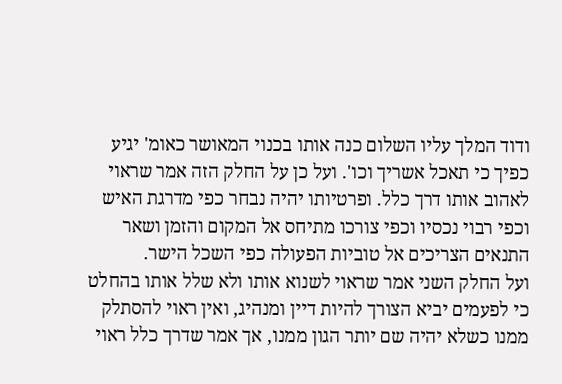ודוד המלך עליו השלום כנה אותו בכנוי המאושר כאומ' יגיע כפיך כי תאכל אשריך וכו'. ועל כן על החלק הזה אמר שראוי לאהוב אותו דרך כלל. ופרטיותו יהיה נבחר כפי מדרגת האיש וכפי רבוי נכסיו וכפי צורכו מתיחס אל המקום והזמן ושאר התנאים הצריכים אל טוביות הפעולה כפי השכל הישר.
ועל החלק השני אמר שראוי לשנוא אותו ולא שלל אותו בהחלט כי לפעמים יביא הצורך להיות דיין ומנהיג, ואין ראוי להסתלק ממנו כשלא יהיה שם יותר הגון ממנו, אך אמר שדרך כלל ראוי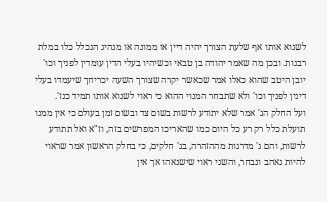לשנוא אותו אף שלעת הצורך יהיה דיין או ממונה או מנהיג הנכלל כלו במלת רבנות. ובכן מה שאמר יהודה בן טבאי וכשיהיו בעלי הדין עומדין לפניך וכו' יובן היטב שהוא כאלו אמר שכאשר יקרה שצורך השעה יכריחך שיעמדו בעלי דינין לפניך וכו' ולא שתבחר המנוי ההוא כי ראוי לשנוא אותו תמיד כנז'.
ועל החלק הג' אמר שלא יתודע לרשות בשום צד ובשום זמן בעולם כי אין ממנו תועלת כלל רק רע כל היום כמו שהאריכו המפרשים בזה, וז"א ואל תתודע לרשות, והם ג' מדרגות מההזהרה, בג' חלקים, כי בחלק הראשון אמר שראוי להיות נאהב ונבחר, והשני ראוי שישנאהו אך אין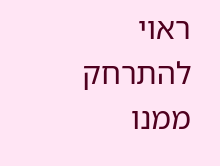ראוי להתרחק ממנו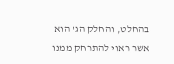בהחלט, והחלק הג' הוא אשר ראוי להתרחק ממנו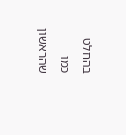בהחלט כמו שהראשון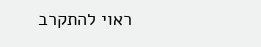ראוי להתקרב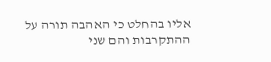אליו בהחלט כי האהבה תורה על ההתקרבות והם שני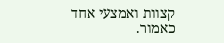קצוות ואמצעי אחד כאמור.